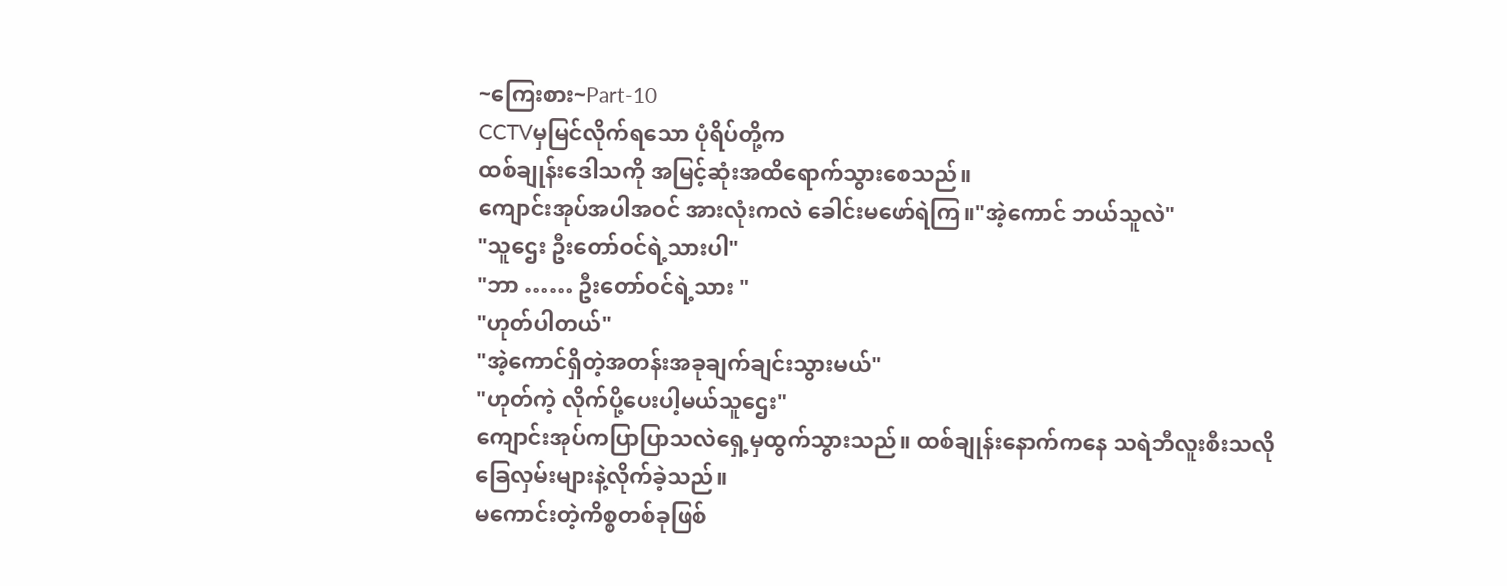~ကြေးစား~Part-10
CCTVမှမြင်လိုက်ရသော ပုံရိပ်တို့က
ထစ်ချုန်းဒေါသကို အမြင့်ဆုံးအထိရောက်သွားစေသည်။
ကျောင်းအုပ်အပါအဝင် အားလုံးကလဲ ခေါင်းမဖော်ရဲကြ။"အဲ့ကောင် ဘယ်သူလဲ"
"သူဌေး ဦးတော်ဝင်ရဲ့သားပါ"
"ဘာ …… ဦးတော်ဝင်ရဲ့သား "
"ဟုတ်ပါတယ်"
"အဲ့ကောင်ရှိတဲ့အတန်းအခုချက်ချင်းသွားမယ်"
"ဟုတ်ကဲ့ လိုက်ပို့ပေးပါ့မယ်သူဌေး"
ကျောင်းအုပ်ကပြာပြာသလဲရှေ့မှထွက်သွားသည်။ ထစ်ချုန်းနောက်ကနေ သရဲဘီလူးစီးသလိုခြေလှမ်းများနဲ့လိုက်ခဲ့သည်။
မကောင်းတဲ့ကိစ္စတစ်ခုဖြစ်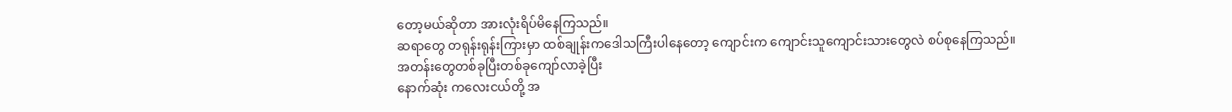တော့မယ်ဆိုတာ အားလုံးရိပ်မိနေကြသည်။
ဆရာတွေ တရုန်းရုန်းကြားမှာ ထစ်ချုန်းကဒေါသကြီးပါနေတော့ ကျောင်းက ကျောင်းသူကျောင်းသားတွေလဲ စပ်စုနေကြသည်။
အတန်းတွေတစ်ခုပြီးတစ်ခုကျော်လာခဲ့ပြီး
နောက်ဆုံး ကလေးငယ်တို့ အ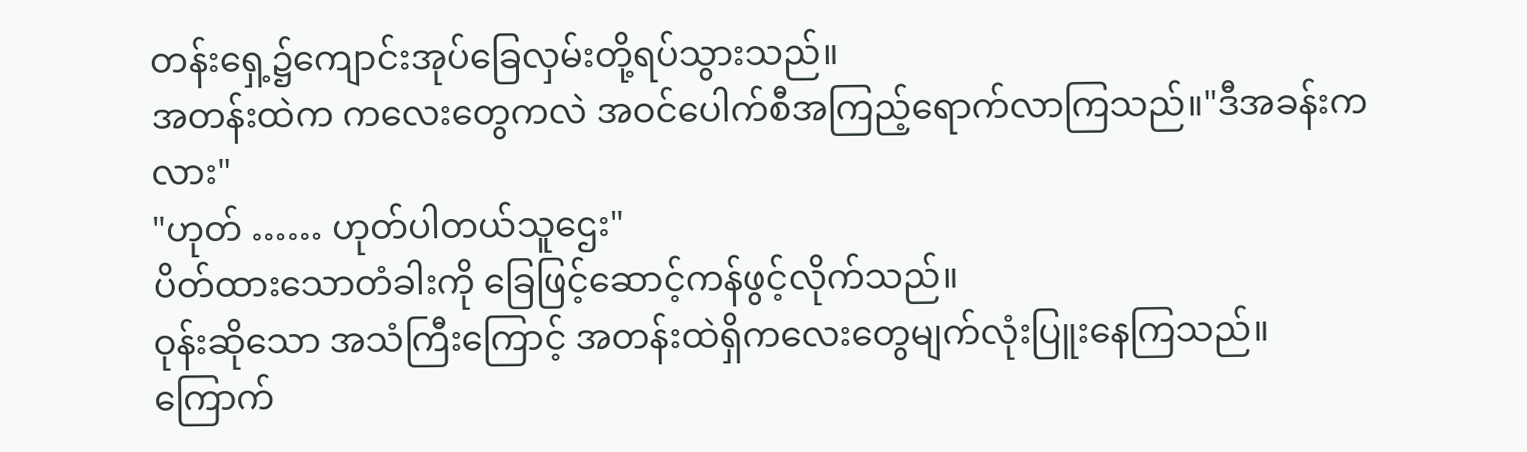တန်းရှေ့၌ကျောင်းအုပ်ခြေလှမ်းတို့ရပ်သွားသည်။
အတန်းထဲက ကလေးတွေကလဲ အဝင်ပေါက်စီအကြည့်ရောက်လာကြသည်။"ဒီအခန်းကလား"
"ဟုတ် …… ဟုတ်ပါတယ်သူဌေး"
ပိတ်ထားသောတံခါးကို ခြေဖြင့်ဆောင့်ကန်ဖွင့်လိုက်သည်။
ဝုန်းဆိုသော အသံကြီးကြောင့် အတန်းထဲရှိကလေးတွေမျက်လုံးပြူးနေကြသည်။
ကြောက်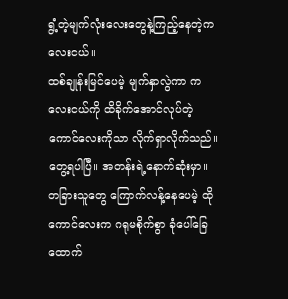ရွံ့တဲ့မျက်လုံးလေးတွေနဲ့ကြည့်နေတဲ့ကလေးငယ်။
ထစ်ချုန်းမြင်ပေမဲ့ မျက်နှာလွဲကာ ကလေးငယ်ကို ထိခိုက်အောင်လုပ်တဲ့ကောင်လေးကိုသာ လိုက်ရှာလိုက်သည်။
တွေ့ရပါပြီ။ အတန်းရဲ့နောက်ဆုံးမှာ။
တခြားသူတွေ ကြောက်လန့်နေပေမဲ့ ထိုကောင်လေးက ဂရုမစိုက်စွာ ခုံပေါ်ခြေထောက်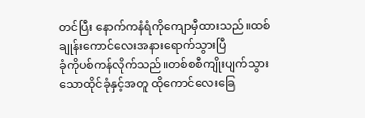တင်ပြီး နောက်ကနံရံကိုကျောမှီထားသည်။ထစ်ချုန်းကောင်လေးအနားရောက်သွားပြီ
ခုံကိုပစ်ကန်လိုက်သည်။တစ်စစီကျိုးပျက်သွားသောထိုင်ခုံနှင့်အတူ ထိုကောင်လေးခြေ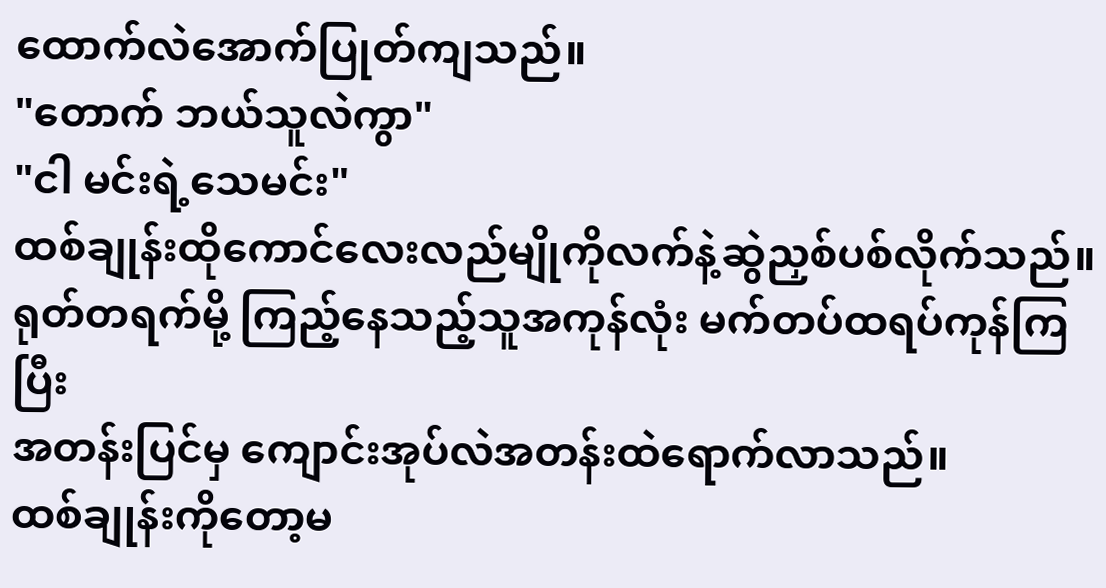ထောက်လဲအောက်ပြုတ်ကျသည်။
"တောက် ဘယ်သူလဲကွာ"
"ငါ မင်းရဲ့သေမင်း"
ထစ်ချုန်းထိုကောင်လေးလည်မျိုကိုလက်နဲ့ဆွဲညှစ်ပစ်လိုက်သည်။
ရုတ်တရက်မို့ ကြည့်နေသည့်သူအကုန်လုံး မက်တပ်ထရပ်ကုန်ကြပြီး
အတန်းပြင်မှ ကျောင်းအုပ်လဲအတန်းထဲရောက်လာသည်။
ထစ်ချုန်းကိုတော့မ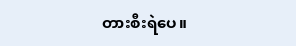တားစီးရဲပေ။